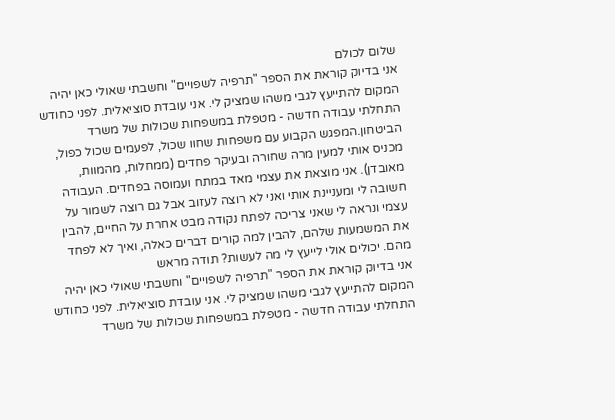שלום לכולם
אני בדיוק קוראת את הספר "תרפיה לשפויים" וחשבתי שאולי כאן יהיה המקום להתייעץ לגבי משהו שמציק לי. אני עובדת סוציאלית. לפני כחודש התחלתי עבודה חדשה - מטפלת במשפחות שכולות של משרד הביטחון.המפגש הקבוע עם משפחות שחוו שכול, לפעמים שכול כפול, מכניס אותי למעין מרה שחורה ובעיקר פחדים (ממחלות, מהמוות, מאובדן). אני מוצאת את עצמי מאד במתח ועמוסה בפחדים. העבודה חשובה לי ומעניינת אותי ואני לא רוצה לעזוב אבל גם רוצה לשמור על עצמי ונראה לי שאני צריכה לפתח נקודה מבט אחרת על החיים, להבין את המשמעות שלהם, להבין למה קורים דברים כאלה, ואיך לא לפחד מהם. יכולים אולי לייעץ לי מה לעשות? תודה מראש
אני בדיוק קוראת את הספר "תרפיה לשפויים" וחשבתי שאולי כאן יהיה המקום להתייעץ לגבי משהו שמציק לי. אני עובדת סוציאלית. לפני כחודש התחלתי עבודה חדשה - מטפלת במשפחות שכולות של משרד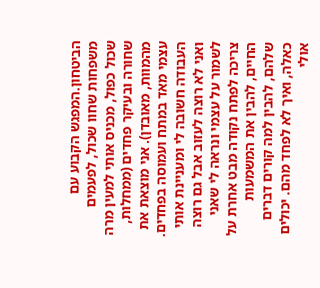הביטחון.המפגש הקבוע עם משפחות שחוו שכול, לפעמים שכול כפול, מכניס אותי למעין מרה שחורה ובעיקר פחדים (ממחלות, מהמוות, מאובדן). אני מוצאת את עצמי מאד במתח ועמוסה בפחדים. העבודה חשובה לי ומעניינת אותי ואני לא רוצה לעזוב אבל גם רוצה לשמור על עצמי ונראה לי שאני צריכה לפתח נקודה מבט אחרת על החיים, להבין את המשמעות שלהם, להבין למה קורים דברים כאלה, ואיך לא לפחד מהם. יכולים אולי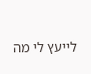לייעץ לי מה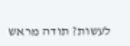לעשות? תודה מראש